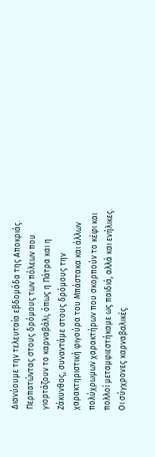Διανύουμε την τελευταία εβδομάδα της Αποκριάς. Περπατώντας στους δρόμους των πόλεων που γιορτάζουν το καρναβάλι, όπως η Πάτρα και η Ζάκυνθος, συναντάμε στους δρόμους την χαρακτηριστική φιγούρα του Μπάστακα και άλλων πολύχρωμων χαρακτήρων που σκορπούν το κέφι και πολλοί μεταμφιεστήκαμε ως παιδιά, αλλά και ενήλικες.
Οι σύγχρονες καρναβαλικές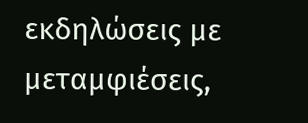εκδηλώσεις με μεταμφιέσεις,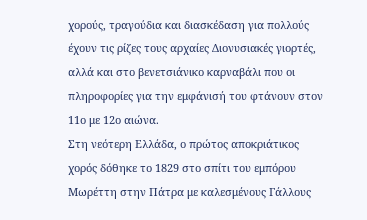χορούς, τραγούδια και διασκέδαση για πολλούς έχουν τις ρίζες τους αρχαίες Διονυσιακές γιορτές, αλλά και στο βενετσιάνικο καρναβάλι που οι πληροφορίες για την εμφάνισή του φτάνουν στον 11ο με 12ο αιώνα.
Στη νεότερη Ελλάδα, ο πρώτος αποκριάτικος χορός δόθηκε το 1829 στο σπίτι του εμπόρου Μωρέττη στην Πάτρα με καλεσμένους Γάλλους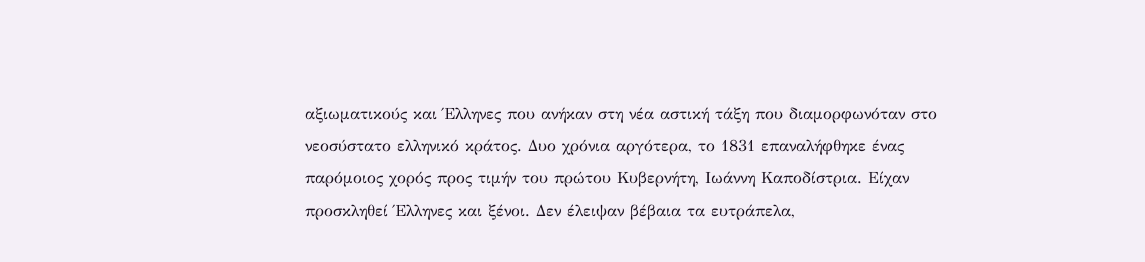αξιωματικούς και Έλληνες που ανήκαν στη νέα αστική τάξη που διαμορφωνόταν στο νεοσύστατο ελληνικό κράτος. Δυο χρόνια αργότερα, το 1831 επαναλήφθηκε ένας παρόμοιος χορός προς τιμήν του πρώτου Κυβερνήτη, Ιωάννη Καποδίστρια. Είχαν προσκληθεί Έλληνες και ξένοι. Δεν έλειψαν βέβαια τα ευτράπελα,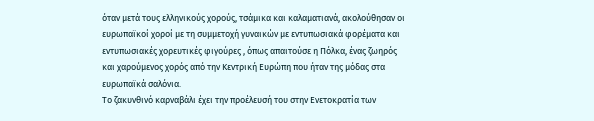όταν μετά τους ελληνικούς χορούς, τσάμικα και καλαματιανά, ακολούθησαν οι ευρωπαϊκοί χοροί με τη συμμετοχή γυναικών με εντυπωσιακά φορέματα και εντυπωσιακές χορευτικές φιγούρες , όπως απαιτούσε η Πόλκα, ένας ζωηρός και χαρούμενος χορός από την Κεντρική Ευρώπη που ήταν της μόδας στα ευρωπαϊκά σαλόνια.
Το ζακυνθινό καρναβάλι έχει την προέλευσή του στην Ενετοκρατία των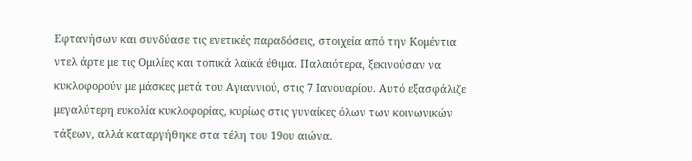Εφτανήσων και συνδύασε τις ενετικές παραδόσεις, στοιχεία από την Κομέντια ντελ άρτε με τις Ομιλίες και τοπικά λαϊκά έθιμα. Παλαιότερα, ξεκινούσαν να κυκλοφορούν με μάσκες μετά του Αγιαννιού, στις 7 Ιανουαρίου. Αυτό εξασφάλιζε μεγαλύτερη ευκολία κυκλοφορίας, κυρίως στις γυναίκες όλων των κοινωνικών τάξεων, αλλά καταργήθηκε στα τέλη του 19ου αιώνα.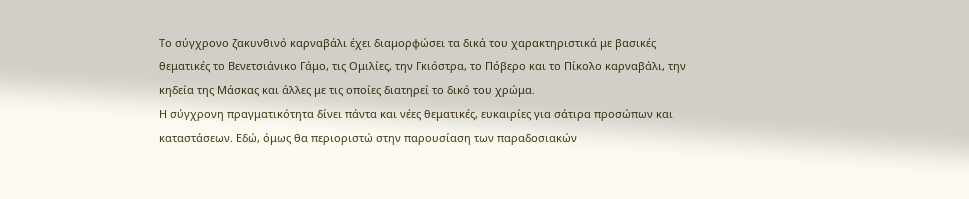Το σύγχρονο ζακυνθινό καρναβάλι έχει διαμορφώσει τα δικά του χαρακτηριστικά με βασικές θεματικές το Βενετσιάνικο Γάμο, τις Ομιλίες, την Γκιόστρα, το Πόβερο και το Πίκολο καρναβάλι, την κηδεία της Μάσκας και άλλες με τις οποίες διατηρεί το δικό του χρώμα.
Η σύγχρονη πραγματικότητα δίνει πάντα και νέες θεματικές, ευκαιρίες για σάτιρα προσώπων και καταστάσεων. Εδώ, όμως θα περιοριστώ στην παρουσίαση των παραδοσιακών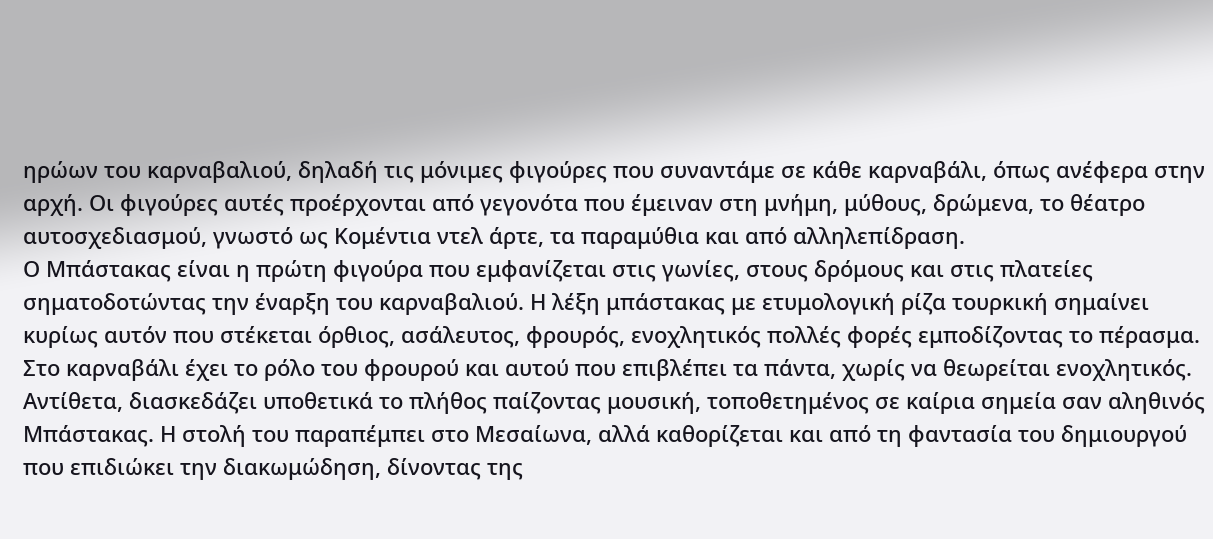ηρώων του καρναβαλιού, δηλαδή τις μόνιμες φιγούρες που συναντάμε σε κάθε καρναβάλι, όπως ανέφερα στην αρχή. Οι φιγούρες αυτές προέρχονται από γεγονότα που έμειναν στη μνήμη, μύθους, δρώμενα, το θέατρο αυτοσχεδιασμού, γνωστό ως Κομέντια ντελ άρτε, τα παραμύθια και από αλληλεπίδραση.
Ο Μπάστακας είναι η πρώτη φιγούρα που εμφανίζεται στις γωνίες, στους δρόμους και στις πλατείες σηματοδοτώντας την έναρξη του καρναβαλιού. Η λέξη μπάστακας με ετυμολογική ρίζα τουρκική σημαίνει κυρίως αυτόν που στέκεται όρθιος, ασάλευτος, φρουρός, ενοχλητικός πολλές φορές εμποδίζοντας το πέρασμα. Στο καρναβάλι έχει το ρόλο του φρουρού και αυτού που επιβλέπει τα πάντα, χωρίς να θεωρείται ενοχλητικός. Αντίθετα, διασκεδάζει υποθετικά το πλήθος παίζοντας μουσική, τοποθετημένος σε καίρια σημεία σαν αληθινός Μπάστακας. Η στολή του παραπέμπει στο Μεσαίωνα, αλλά καθορίζεται και από τη φαντασία του δημιουργού που επιδιώκει την διακωμώδηση, δίνοντας της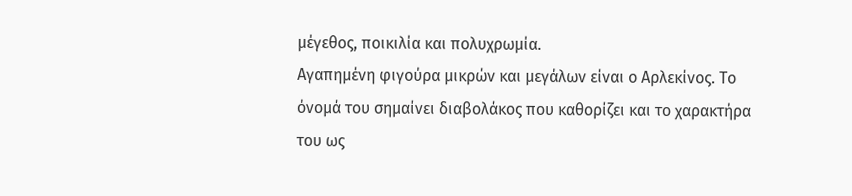μέγεθος, ποικιλία και πολυχρωμία.
Αγαπημένη φιγούρα μικρών και μεγάλων είναι ο Αρλεκίνος. Το όνομά του σημαίνει διαβολάκος που καθορίζει και το χαρακτήρα του ως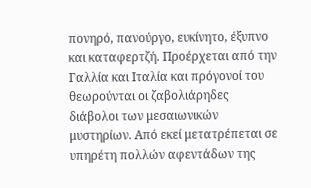πονηρό, πανούργο, ευκίνητο, έξυπνο και καταφερτζή. Προέρχεται από την Γαλλία και Ιταλία και πρόγονοί του θεωρούνται οι ζαβολιάρηδες διάβολοι των μεσαιωνικών μυστηρίων. Από εκεί μετατρέπεται σε υπηρέτη πολλών αφεντάδων της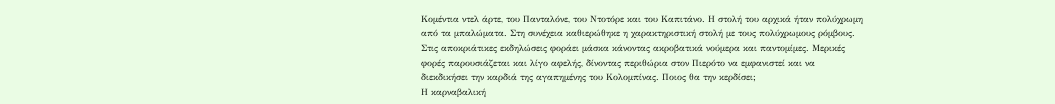Κομέντια ντελ άρτε, του Πανταλόνε, του Ντοτόρε και του Καπιτάνο. Η στολή του αρχικά ήταν πολύχρωμη από τα μπαλώματα. Στη συνέχεια καθιερώθηκε η χαρακτηριστική στολή με τους πολύχρωμους ρόμβους.
Στις αποκριάτικες εκδηλώσεις φοράει μάσκα κάνοντας ακροβατικά νούμερα και παντομίμες. Μερικές φορές παρουσιάζεται και λίγο αφελής, δίνοντας περιθώρια στον Πιερότο να εμφανιστεί και να διεκδικήσει την καρδιά της αγαπημένης του Κολομπίνας. Ποιος θα την κερδίσει;
Η καρναβαλική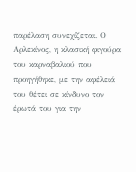παρέλαση συνεχίζεται. Ο Αρλεκίνος, η κλασική φιγούρα του καρναβαλιού που προηγήθηκε, με την αφέλειά του θέτει σε κίνδυνο τον έρωτά του για την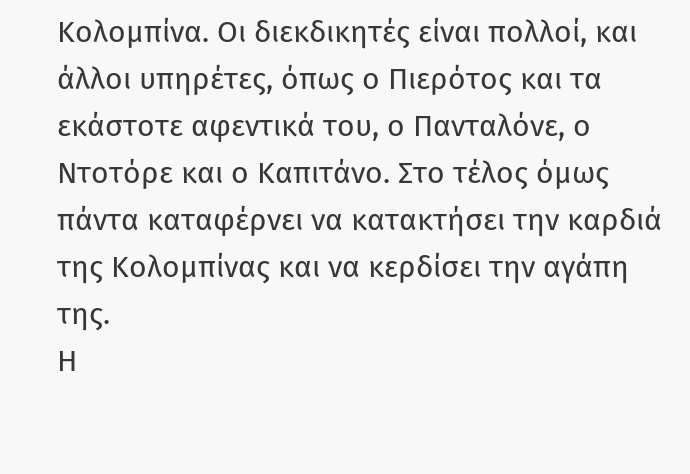Κολομπίνα. Οι διεκδικητές είναι πολλοί, και άλλοι υπηρέτες, όπως ο Πιερότος και τα εκάστοτε αφεντικά του, ο Πανταλόνε, ο Ντοτόρε και ο Καπιτάνο. Στο τέλος όμως πάντα καταφέρνει να κατακτήσει την καρδιά της Κολομπίνας και να κερδίσει την αγάπη της.
Η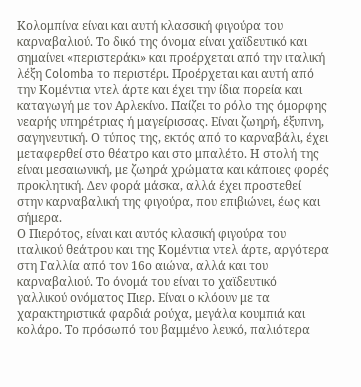Κολομπίνα είναι και αυτή κλασσική φιγούρα του καρναβαλιού. Το δικό της όνομα είναι χαϊδευτικό και σημαίνει «περιστεράκι» και προέρχεται από την ιταλική λέξη Colomba το περιστέρι. Προέρχεται και αυτή από την Κομέντια ντελ άρτε και έχει την ίδια πορεία και καταγωγή με τον Αρλεκίνο. Παίζει το ρόλο της όμορφης νεαρής υπηρέτριας ή μαγείρισσας. Είναι ζωηρή, έξυπνη, σαγηνευτική. Ο τύπος της, εκτός από το καρναβάλι, έχει μεταφερθεί στο θέατρο και στο μπαλέτο. Η στολή της είναι μεσαιωνική, με ζωηρά χρώματα και κάποιες φορές προκλητική. Δεν φορά μάσκα, αλλά έχει προστεθεί στην καρναβαλική της φιγούρα, που επιβιώνει, έως και σήμερα.
Ο Πιερότος, είναι και αυτός κλασική φιγούρα του ιταλικού θεάτρου και της Κομέντια ντελ άρτε, αργότερα στη Γαλλία από τον 16ο αιώνα, αλλά και του καρναβαλιού. Το όνομά του είναι το χαϊδευτικό γαλλικού ονόματος Πιερ. Είναι ο κλόουν με τα χαρακτηριστικά φαρδιά ρούχα, μεγάλα κουμπιά και κολάρο. Το πρόσωπό του βαμμένο λευκό, παλιότερα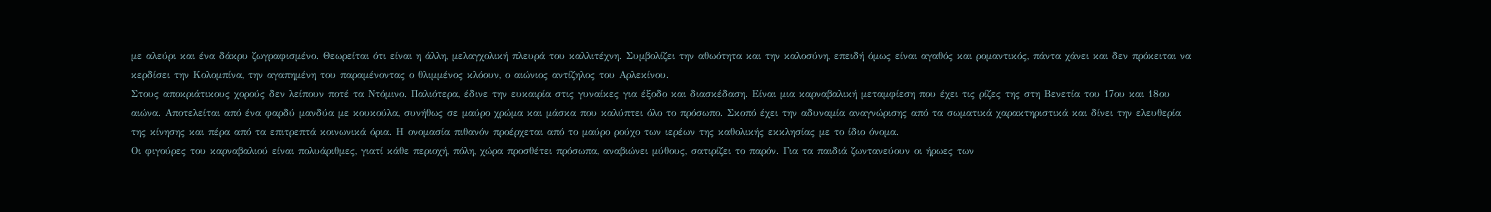με αλεύρι και ένα δάκρυ ζωγραφισμένο. Θεωρείται ότι είναι η άλλη, μελαγχολική πλευρά του καλλιτέχνη. Συμβολίζει την αθωότητα και την καλοσύνη, επειδή όμως είναι αγαθός και ρομαντικός, πάντα χάνει και δεν πρόκειται να κερδίσει την Κολομπίνα, την αγαπημένη του παραμένοντας ο θλιμμένος κλόουν, ο αιώνιος αντίζηλος του Αρλεκίνου.
Στους αποκριάτικους χορούς δεν λείπουν ποτέ τα Ντόμινο. Παλιότερα, έδινε την ευκαιρία στις γυναίκες για έξοδο και διασκέδαση. Είναι μια καρναβαλική μεταμφίεση που έχει τις ρίζες της στη Βενετία του 17ου και 18ου αιώνα. Αποτελείται από ένα φαρδύ μανδύα με κουκούλα, συνήθως σε μαύρο χρώμα και μάσκα που καλύπτει όλο το πρόσωπο. Σκοπό έχει την αδυναμία αναγνώρισης από τα σωματικά χαρακτηριστικά και δίνει την ελευθερία της κίνησης και πέρα από τα επιτρεπτά κοινωνικά όρια. Η ονομασία πιθανόν προέρχεται από το μαύρο ρούχο των ιερέων της καθολικής εκκλησίας με το ίδιο όνομα.
Οι φιγούρες του καρναβαλιού είναι πολυάριθμες, γιατί κάθε περιοχή, πόλη, χώρα προσθέτει πρόσωπα, αναβιώνει μύθους, σατιρίζει το παρόν. Για τα παιδιά ζωντανεύουν οι ήρωες των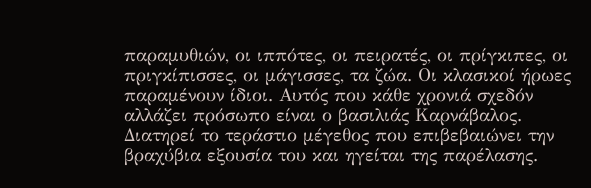παραμυθιών, οι ιππότες, οι πειρατές, οι πρίγκιπες, οι πριγκίπισσες, οι μάγισσες, τα ζώα. Οι κλασικοί ήρωες παραμένουν ίδιοι. Αυτός που κάθε χρονιά σχεδόν αλλάζει πρόσωπο είναι ο βασιλιάς Καρνάβαλος. Διατηρεί το τεράστιο μέγεθος που επιβεβαιώνει την βραχύβια εξουσία του και ηγείται της παρέλασης.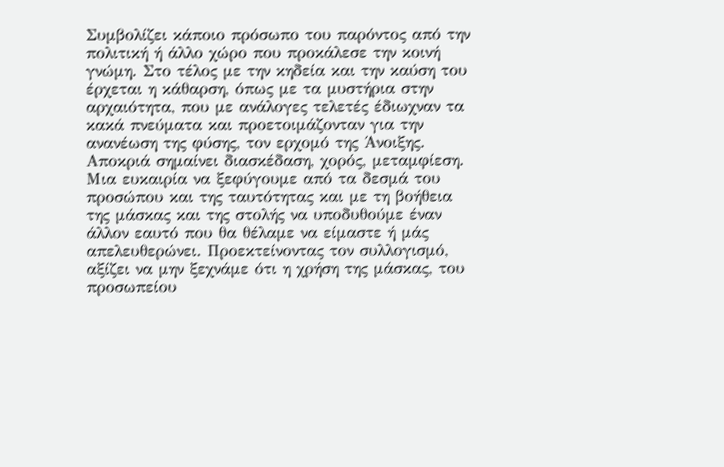Συμβολίζει κάποιο πρόσωπο του παρόντος από την πολιτική ή άλλο χώρο που προκάλεσε την κοινή γνώμη. Στο τέλος με την κηδεία και την καύση του έρχεται η κάθαρση, όπως με τα μυστήρια στην αρχαιότητα, που με ανάλογες τελετές έδιωχναν τα κακά πνεύματα και προετοιμάζονταν για την ανανέωση της φύσης, τον ερχομό της Άνοιξης.
Αποκριά σημαίνει διασκέδαση, χορός, μεταμφίεση. Μια ευκαιρία να ξεφύγουμε από τα δεσμά του προσώπου και της ταυτότητας και με τη βοήθεια της μάσκας και της στολής να υποδυθούμε έναν άλλον εαυτό που θα θέλαμε να είμαστε ή μάς απελευθερώνει. Προεκτείνοντας τον συλλογισμό, αξίζει να μην ξεχνάμε ότι η χρήση της μάσκας, του προσωπείου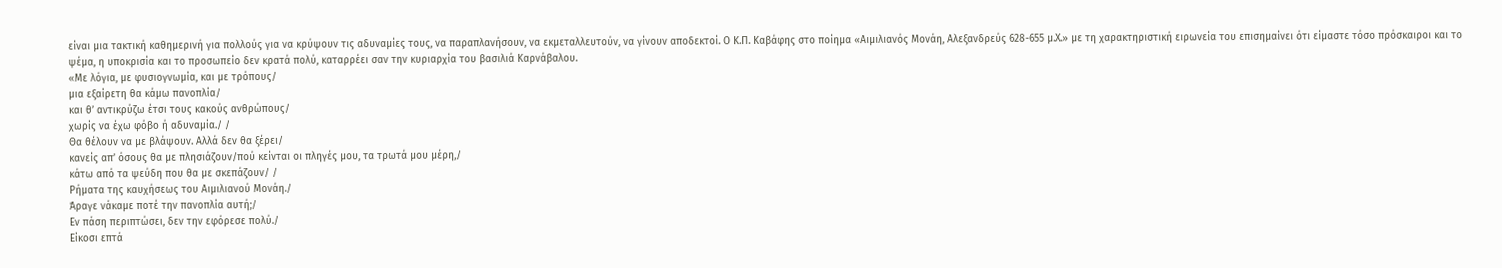είναι μια τακτική καθημερινή για πολλούς για να κρύψουν τις αδυναμίες τους, να παραπλανήσουν, να εκμεταλλευτούν, να γίνουν αποδεκτοί. Ο Κ.Π. Καβάφης στο ποίημα «Αιμιλιανός Μονάη, Αλεξανδρεύς 628-655 μ.Χ.» με τη χαρακτηριστική ειρωνεία του επισημαίνει ότι είμαστε τόσο πρόσκαιροι και το ψέμα, η υποκρισία και το προσωπείο δεν κρατά πολύ, καταρρέει σαν την κυριαρχία του βασιλιά Καρνάβαλου.
«Με λόγια, με φυσιογνωμία, και με τρόπους/
μια εξαίρετη θα κάμω πανοπλία/
και θ’ αντικρύζω έτσι τους κακούς ανθρώπους/
χωρίς να έχω φόβο ή αδυναμία./ /
Θα θέλουν να με βλάψουν. Αλλά δεν θα ξέρει/
κανείς απ’ όσους θα με πλησιάζουν/πού κείνται οι πληγές μου, τα τρωτά μου μέρη,/
κάτω από τα ψεύδη που θα με σκεπάζουν/ /
Ρήματα της καυχήσεως του Αιμιλιανού Μονάη./
Άραγε νάκαμε ποτέ την πανοπλία αυτή;/
Εν πάση περιπτώσει, δεν την εφόρεσε πολύ./
Είκοσι επτά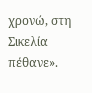χρονώ, στη Σικελία πέθανε».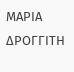ΜΑΡΙΑ ΔΡΟΓΓΙΤΗ